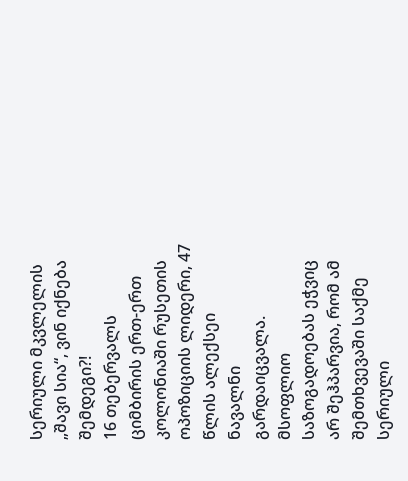სერიული მკვლელის „შავი სია“, ვინ იქნება შემდეგი?!
16 თებერვალს ციმბირის ერთ-ერთ კოლონიაში რუსეთის ოპოზიციის ლიდერი, 47 წლის ალექსეი ნავალნი გარდაიცვალა. მსოფლიო საზოგადოებას ეჭვიც არ შეჰპარვია, რომ ამ შემთხვევაში საქმე სერიული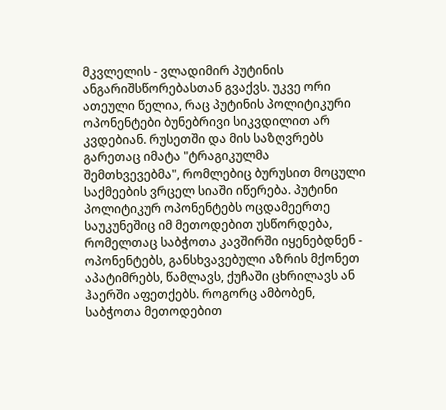მკვლელის - ვლადიმირ პუტინის ანგარიშსწორებასთან გვაქვს. უკვე ორი ათეული წელია, რაც პუტინის პოლიტიკური ოპონენტები ბუნებრივი სიკვდილით არ კვდებიან. რუსეთში და მის საზღვრებს გარეთაც იმატა "ტრაგიკულმა შემთხვევებმა", რომლებიც ბურუსით მოცული საქმეების ვრცელ სიაში იწერება. პუტინი პოლიტიკურ ოპონენტებს ოცდამეერთე საუკუნეშიც იმ მეთოდებით უსწორდება, რომელთაც საბჭოთა კავშირში იყენებდნენ - ოპონენტებს, განსხვავებული აზრის მქონეთ აპატიმრებს, წამლავს, ქუჩაში ცხრილავს ან ჰაერში აფეთქებს. როგორც ამბობენ, საბჭოთა მეთოდებით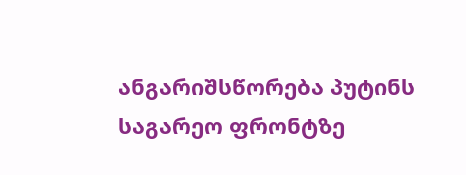ანგარიშსწორება პუტინს საგარეო ფრონტზე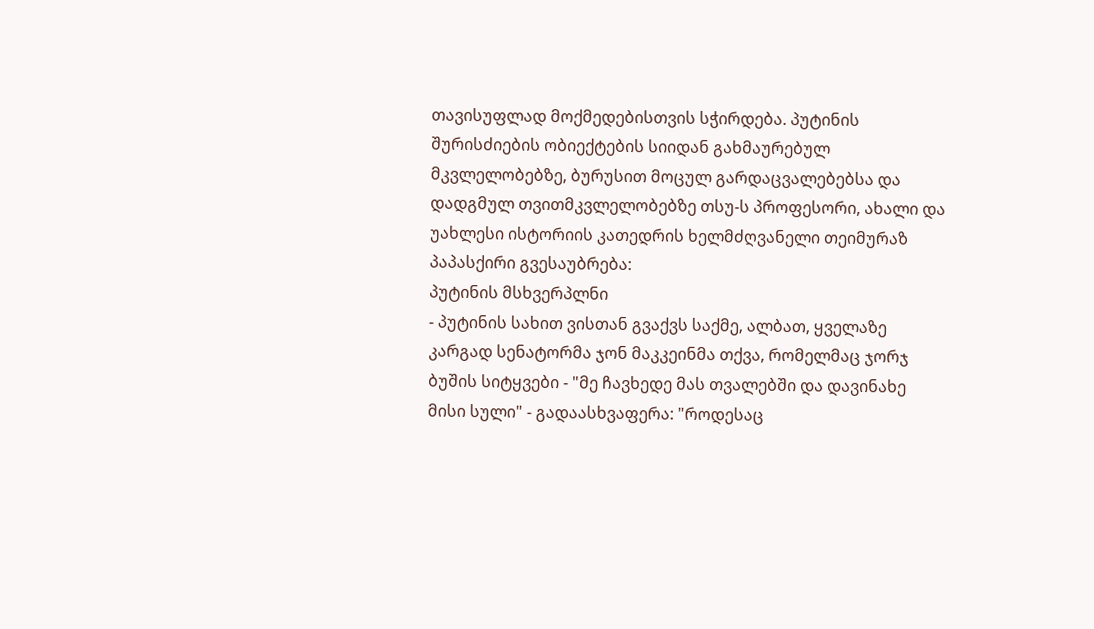თავისუფლად მოქმედებისთვის სჭირდება. პუტინის შურისძიების ობიექტების სიიდან გახმაურებულ მკვლელობებზე, ბურუსით მოცულ გარდაცვალებებსა და დადგმულ თვითმკვლელობებზე თსუ-ს პროფესორი, ახალი და უახლესი ისტორიის კათედრის ხელმძღვანელი თეიმურაზ პაპასქირი გვესაუბრება:
პუტინის მსხვერპლნი
- პუტინის სახით ვისთან გვაქვს საქმე, ალბათ, ყველაზე კარგად სენატორმა ჯონ მაკკეინმა თქვა, რომელმაც ჯორჯ ბუშის სიტყვები - "მე ჩავხედე მას თვალებში და დავინახე მისი სული" - გადაასხვაფერა: "როდესაც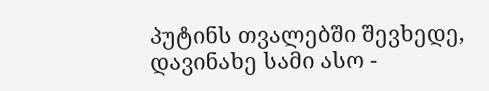პუტინს თვალებში შევხედე, დავინახე სამი ასო -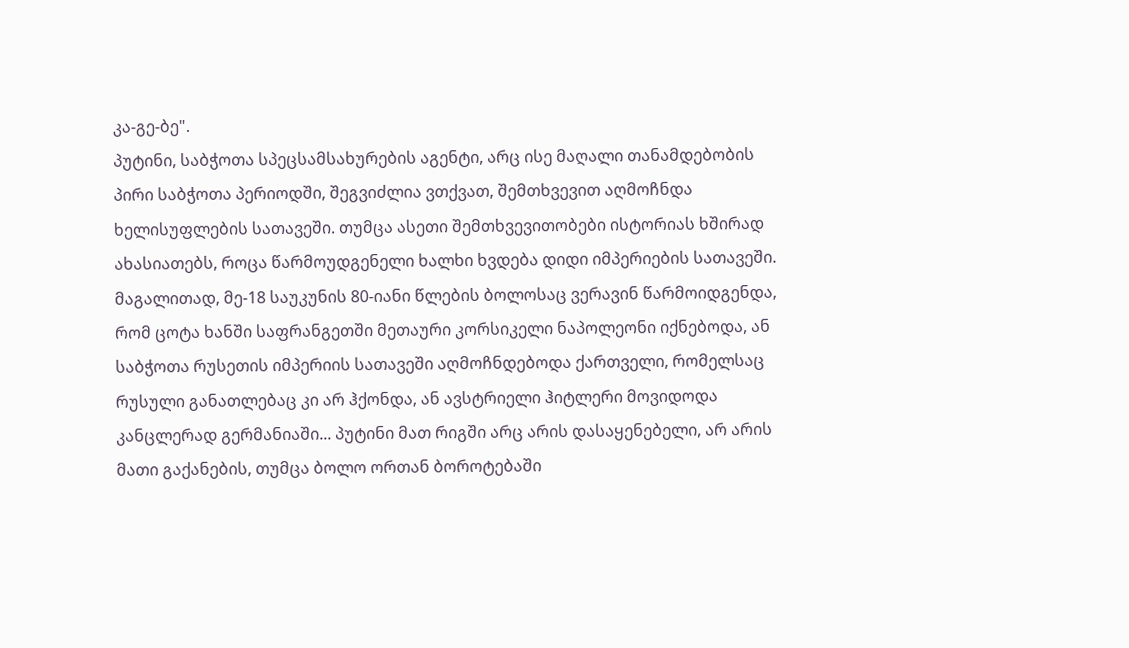კა-გე-ბე".
პუტინი, საბჭოთა სპეცსამსახურების აგენტი, არც ისე მაღალი თანამდებობის პირი საბჭოთა პერიოდში, შეგვიძლია ვთქვათ, შემთხვევით აღმოჩნდა ხელისუფლების სათავეში. თუმცა ასეთი შემთხვევითობები ისტორიას ხშირად ახასიათებს, როცა წარმოუდგენელი ხალხი ხვდება დიდი იმპერიების სათავეში. მაგალითად, მე-18 საუკუნის 80-იანი წლების ბოლოსაც ვერავინ წარმოიდგენდა, რომ ცოტა ხანში საფრანგეთში მეთაური კორსიკელი ნაპოლეონი იქნებოდა, ან საბჭოთა რუსეთის იმპერიის სათავეში აღმოჩნდებოდა ქართველი, რომელსაც რუსული განათლებაც კი არ ჰქონდა, ან ავსტრიელი ჰიტლერი მოვიდოდა კანცლერად გერმანიაში... პუტინი მათ რიგში არც არის დასაყენებელი, არ არის მათი გაქანების, თუმცა ბოლო ორთან ბოროტებაში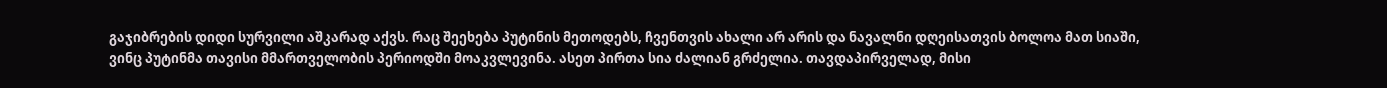გაჯიბრების დიდი სურვილი აშკარად აქვს. რაც შეეხება პუტინის მეთოდებს, ჩვენთვის ახალი არ არის და ნავალნი დღეისათვის ბოლოა მათ სიაში, ვინც პუტინმა თავისი მმართველობის პერიოდში მოაკვლევინა. ასეთ პირთა სია ძალიან გრძელია. თავდაპირველად, მისი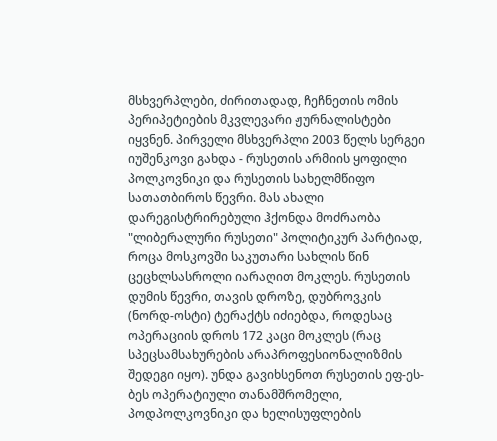მსხვერპლები, ძირითადად, ჩეჩნეთის ომის პერიპეტიების მკვლევარი ჟურნალისტები იყვნენ. პირველი მსხვერპლი 2003 წელს სერგეი იუშენკოვი გახდა - რუსეთის არმიის ყოფილი პოლკოვნიკი და რუსეთის სახელმწიფო სათათბიროს წევრი. მას ახალი დარეგისტრირებული ჰქონდა მოძრაობა "ლიბერალური რუსეთი" პოლიტიკურ პარტიად, როცა მოსკოვში საკუთარი სახლის წინ ცეცხლსასროლი იარაღით მოკლეს. რუსეთის დუმის წევრი, თავის დროზე, დუბროვკის (ნორდ-ოსტი) ტერაქტს იძიებდა, როდესაც ოპერაციის დროს 172 კაცი მოკლეს (რაც სპეცსამსახურების არაპროფესიონალიზმის შედეგი იყო). უნდა გავიხსენოთ რუსეთის ეფ-ეს-ბეს ოპერატიული თანამშრომელი, პოდპოლკოვნიკი და ხელისუფლების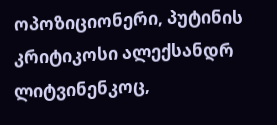ოპოზიციონერი, პუტინის კრიტიკოსი ალექსანდრ ლიტვინენკოც,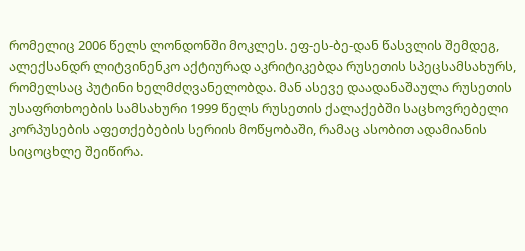რომელიც 2006 წელს ლონდონში მოკლეს. ეფ-ეს-ბე-დან წასვლის შემდეგ, ალექსანდრ ლიტვინენკო აქტიურად აკრიტიკებდა რუსეთის სპეცსამსახურს, რომელსაც პუტინი ხელმძღვანელობდა. მან ასევე დაადანაშაულა რუსეთის უსაფრთხოების სამსახური 1999 წელს რუსეთის ქალაქებში საცხოვრებელი კორპუსების აფეთქებების სერიის მოწყობაში, რამაც ასობით ადამიანის სიცოცხლე შეიწირა.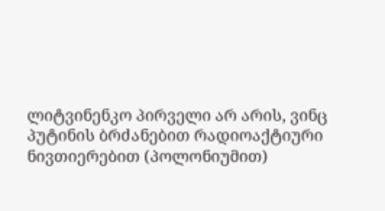ლიტვინენკო პირველი არ არის, ვინც პუტინის ბრძანებით რადიოაქტიური ნივთიერებით (პოლონიუმით)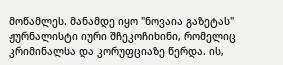მოწამლეს. მანამდე იყო "ნოვაია გაზეტას" ჟურნალისტი იური შჩეკოჩიხინი, რომელიც კრიმინალსა და კორუფციაზე წერდა. ის,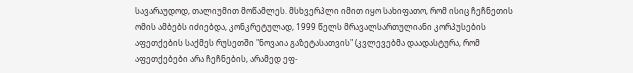სავარაუდოდ, თალიუმით მოწამლეს. მსხვერპლი იმით იყო სახიფათო, რომ ისიც ჩეჩნეთის ომის ამბებს იძიებდა, კონკრეტულად, 1999 წელს მრავალსართულიანი კორპუსების აფეთქების საქმეს რუსეთში "ნოვაია გაზეტასათვის" (კვლევებმა დაადასტურა, რომ აფეთქებები არა ჩეჩნების, არამედ ეფ-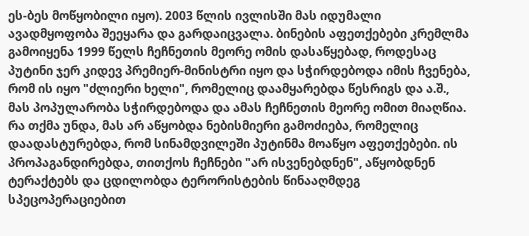ეს-ბეს მოწყობილი იყო). 2003 წლის ივლისში მას იდუმალი ავადმყოფობა შეეყარა და გარდაიცვალა. ბინების აფეთქებები კრემლმა გამოიყენა 1999 წელს ჩეჩნეთის მეორე ომის დასაწყებად, როდესაც პუტინი ჯერ კიდევ პრემიერ-მინისტრი იყო და სჭირდებოდა იმის ჩვენება, რომ ის იყო "ძლიერი ხელი", რომელიც დაამყარებდა წესრიგს და ა.შ., მას პოპულარობა სჭირდებოდა და ამას ჩეჩნეთის მეორე ომით მიაღწია. რა თქმა უნდა, მას არ აწყობდა ნებისმიერი გამოძიება, რომელიც დაადასტურებდა, რომ სინამდვილეში პუტინმა მოაწყო აფეთქებები. ის პროპაგანდირებდა, თითქოს ჩეჩნები "არ ისვენებდნენ", აწყობდნენ ტერაქტებს და ცდილობდა ტერორისტების წინააღმდეგ სპეცოპერაციებით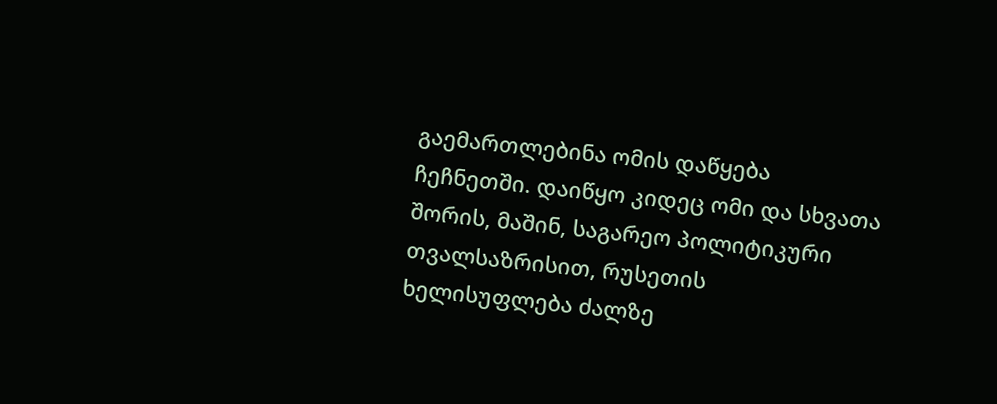გაემართლებინა ომის დაწყება ჩეჩნეთში. დაიწყო კიდეც ომი და სხვათა შორის, მაშინ, საგარეო პოლიტიკური თვალსაზრისით, რუსეთის ხელისუფლება ძალზე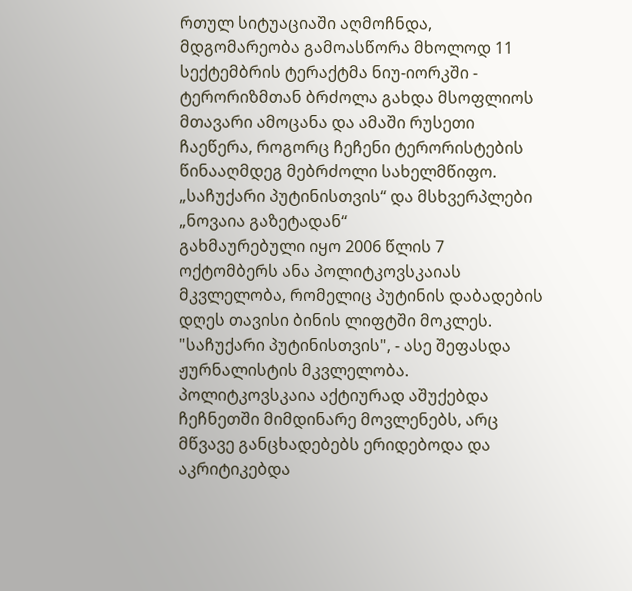რთულ სიტუაციაში აღმოჩნდა, მდგომარეობა გამოასწორა მხოლოდ 11 სექტემბრის ტერაქტმა ნიუ-იორკში - ტერორიზმთან ბრძოლა გახდა მსოფლიოს მთავარი ამოცანა და ამაში რუსეთი ჩაეწერა, როგორც ჩეჩენი ტერორისტების წინააღმდეგ მებრძოლი სახელმწიფო.
„საჩუქარი პუტინისთვის“ და მსხვერპლები „ნოვაია გაზეტადან“
გახმაურებული იყო 2006 წლის 7 ოქტომბერს ანა პოლიტკოვსკაიას მკვლელობა, რომელიც პუტინის დაბადების დღეს თავისი ბინის ლიფტში მოკლეს. "საჩუქარი პუტინისთვის", - ასე შეფასდა ჟურნალისტის მკვლელობა. პოლიტკოვსკაია აქტიურად აშუქებდა ჩეჩნეთში მიმდინარე მოვლენებს, არც მწვავე განცხადებებს ერიდებოდა და აკრიტიკებდა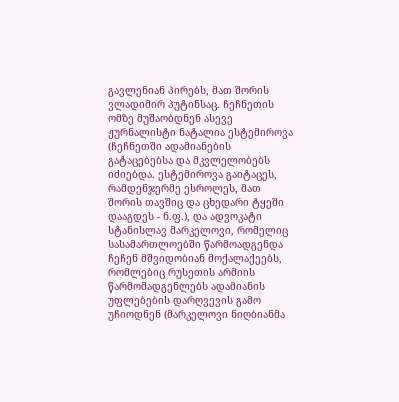გავლენიან პირებს, მათ შორის ვლადიმირ პუტინსაც. ჩეჩნეთის ომზე მუშაობდნენ ასევე ჟურნალისტი ნატალია ესტემიროვა (ჩეჩნეთში ადამიანების გატაცებებსა და მკვლელობებს იძიებდა. ესტემიროვა გაიტაცეს, რამდენჯერმე ესროლეს, მათ შორის თავშიც და ცხედარი ტყეში დააგდეს - ნ.ფ.), და ადვოკატი სტანისლავ მარკელოვი, რომელიც სასამართლოებში წარმოადგენდა ჩეჩენ მშვიდობიან მოქალაქეებს, რომლებიც რუსეთის არმიის წარმომადგენლებს ადამიანის უფლებების დარღვევის გამო უჩიოდნენ (მარკელოვი ნიღბიანმა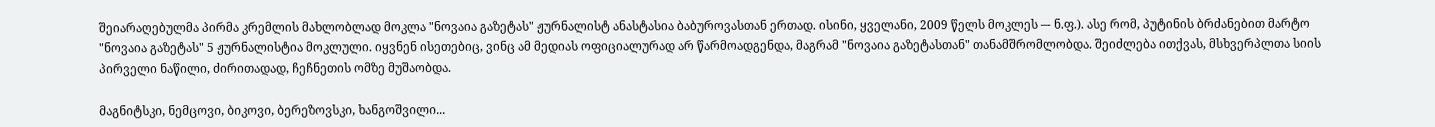შეიარაღებულმა პირმა კრემლის მახლობლად მოკლა "ნოვაია გაზეტას" ჟურნალისტ ანასტასია ბაბუროვასთან ერთად. ისინი, ყველანი, 2009 წელს მოკლეს –- ნ.ფ.). ასე რომ, პუტინის ბრძანებით მარტო "ნოვაია გაზეტას" 5 ჟურნალისტია მოკლული. იყვნენ ისეთებიც, ვინც ამ მედიას ოფიციალურად არ წარმოადგენდა, მაგრამ "ნოვაია გაზეტასთან" თანამშრომლობდა. შეიძლება ითქვას, მსხვერპლთა სიის პირველი ნაწილი, ძირითადად, ჩეჩნეთის ომზე მუშაობდა.

მაგნიტსკი, ნემცოვი, ბიკოვი, ბერეზოვსკი, ხანგოშვილი...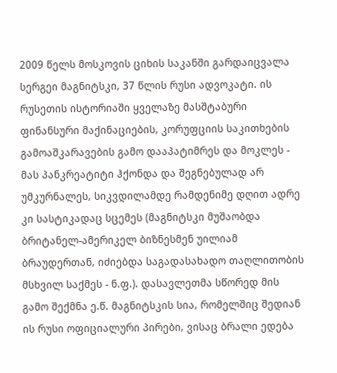2009 წელს მოსკოვის ციხის საკანში გარდაიცვალა სერგეი მაგნიტსკი, 37 წლის რუსი ადვოკატი. ის რუსეთის ისტორიაში ყველაზე მასშტაბური ფინანსური მაქინაციების, კორუფციის საკითხების გამოაშკარავების გამო დააპატიმრეს და მოკლეს - მას პანკრეატიტი ჰქონდა და შეგნებულად არ უმკურნალეს, სიკვდილამდე რამდენიმე დღით ადრე კი სასტიკადაც სცემეს (მაგნიტსკი მუშაობდა ბრიტანელ-ამერიკელ ბიზნესმენ უილიამ ბრაუდერთან, იძიებდა საგადასახადო თაღლითობის მსხვილ საქმეს - ნ.ფ.). დასავლეთმა სწორედ მის გამო შექმნა ე.წ. მაგნიტსკის სია, რომელშიც შედიან ის რუსი ოფიციალური პირები, ვისაც ბრალი ედება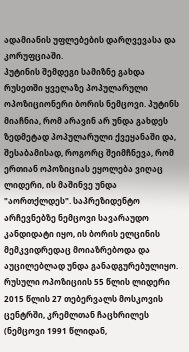ადამიანის უფლებების დარღვევასა და კორუფციაში.
პუტინის შემდეგი სამიზნე გახდა რუსეთში ყველაზე პოპულარული ოპოზიციონერი ბორის ნემცოვი. პუტინს მიაჩნია, რომ არავინ არ უნდა გახდეს ზედმეტად პოპულარული ქვეყანაში და, შესაბამისად, როგორც შეიმჩნევა, რომ ერთიან ოპოზიციას ეყოლება ვიღაც ლიდერი, ის მაშინვე უნდა "აორთქლდეს". საპრეზიდენტო არჩევნებზე ნემცოვი სავარაუდო კანდიდატი იყო, ის ბორის ელცინის მემკვიდრედაც მოიაზრებოდა და აუცილებლად უნდა განადგურებულიყო. რუსული ოპოზიციის 55 წლის ლიდერი 2015 წლის 27 თებერვალს მოსკოვის ცენტრში, კრემლთან ჩაცხრილეს (ნემცოვი 1991 წლიდან,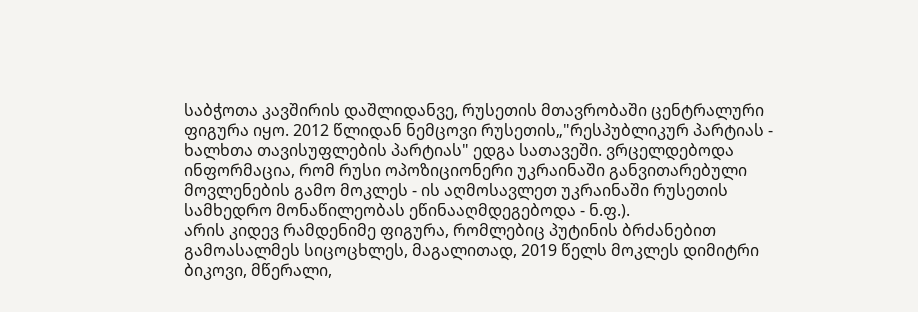საბჭოთა კავშირის დაშლიდანვე, რუსეთის მთავრობაში ცენტრალური ფიგურა იყო. 2012 წლიდან ნემცოვი რუსეთის„"რესპუბლიკურ პარტიას - ხალხთა თავისუფლების პარტიას" ედგა სათავეში. ვრცელდებოდა ინფორმაცია, რომ რუსი ოპოზიციონერი უკრაინაში განვითარებული მოვლენების გამო მოკლეს - ის აღმოსავლეთ უკრაინაში რუსეთის სამხედრო მონაწილეობას ეწინააღმდეგებოდა - ნ.ფ.).
არის კიდევ რამდენიმე ფიგურა, რომლებიც პუტინის ბრძანებით გამოასალმეს სიცოცხლეს, მაგალითად, 2019 წელს მოკლეს დიმიტრი ბიკოვი, მწერალი,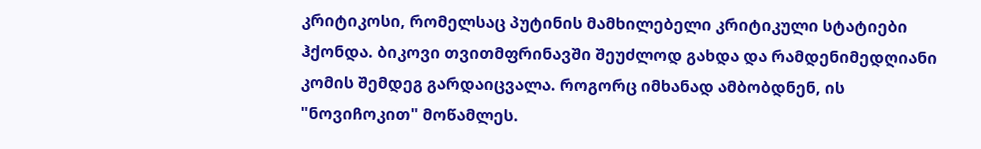კრიტიკოსი, რომელსაც პუტინის მამხილებელი კრიტიკული სტატიები ჰქონდა. ბიკოვი თვითმფრინავში შეუძლოდ გახდა და რამდენიმედღიანი კომის შემდეგ გარდაიცვალა. როგორც იმხანად ამბობდნენ, ის "ნოვიჩოკით" მოწამლეს.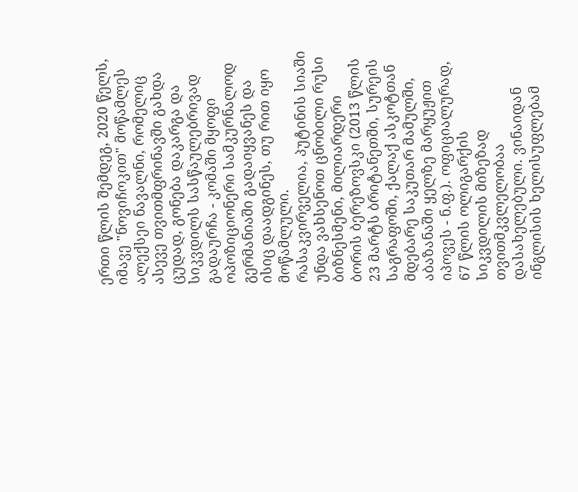ერთი წლის შემდეგ, 2020 წელს, იმავე "ნოვიჩოკით" მოწამლეს ალექსეი ნავალნი, რომელიც ასევე თვითმფრინავში გახდა ცუდად, გონება დაკარგა და სიკვდილს სასწაულებრივად გადაურჩა - კომაში მყოფი ოპოზიციონერი სამკურნალოდ გერმანიაში გადაიყვანეს და ისიც დაადგინეს, თუ რით იყო მოწამლული.
რასაკვირველია, პუტინის სიაში უნდა ვახსენოთ ცნობილი რუსი ბიზნესმენი, მილიარდერი ბორის ბერეზოვსკი (2013 წლის 23 მარტს ბრიტანეთში, სურეის საგრაფოში, ქალაქ ასკოტთან მდებარე საკუთარ მამულში, აბაზანაში ყელზე მარყუჟით იპოვეს - ნ.ფ.). ოფიციალურად, 67 წლის ოლიგარქის სიკვდილის მიზეზად თვითმკვლელობაა დასახელებული. ვინაიდან ინგლისის ხელისუფლებამ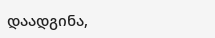დაადგინა,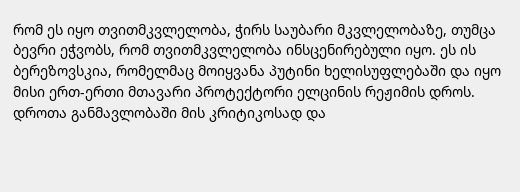რომ ეს იყო თვითმკვლელობა, ჭირს საუბარი მკვლელობაზე, თუმცა ბევრი ეჭვობს, რომ თვითმკვლელობა ინსცენირებული იყო. ეს ის ბერეზოვსკია, რომელმაც მოიყვანა პუტინი ხელისუფლებაში და იყო მისი ერთ-ერთი მთავარი პროტექტორი ელცინის რეჟიმის დროს. დროთა განმავლობაში მის კრიტიკოსად და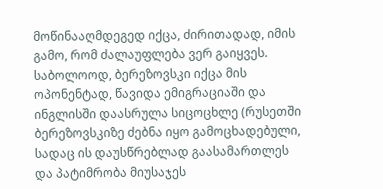მოწინააღმდეგედ იქცა, ძირითადად, იმის გამო, რომ ძალაუფლება ვერ გაიყვეს. საბოლოოდ, ბერეზოვსკი იქცა მის ოპონენტად, წავიდა ემიგრაციაში და ინგლისში დაასრულა სიცოცხლე (რუსეთში ბერეზოვსკიზე ძებნა იყო გამოცხადებული, სადაც ის დაუსწრებლად გაასამართლეს და პატიმრობა მიუსაჯეს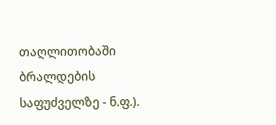თაღლითობაში ბრალდების საფუძველზე - ნ.ფ.).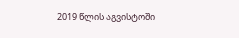2019 წლის აგვისტოში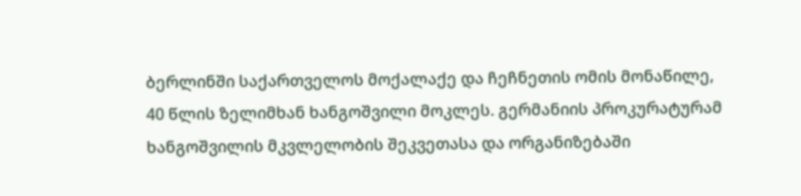ბერლინში საქართველოს მოქალაქე და ჩეჩნეთის ომის მონაწილე, 40 წლის ზელიმხან ხანგოშვილი მოკლეს. გერმანიის პროკურატურამ ხანგოშვილის მკვლელობის შეკვეთასა და ორგანიზებაში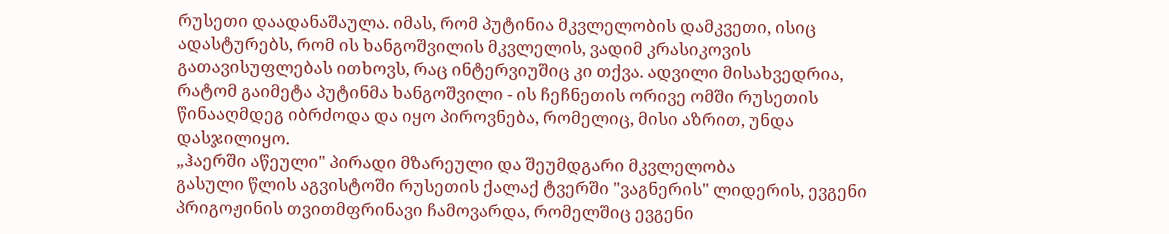რუსეთი დაადანაშაულა. იმას, რომ პუტინია მკვლელობის დამკვეთი, ისიც ადასტურებს, რომ ის ხანგოშვილის მკვლელის, ვადიმ კრასიკოვის გათავისუფლებას ითხოვს, რაც ინტერვიუშიც კი თქვა. ადვილი მისახვედრია, რატომ გაიმეტა პუტინმა ხანგოშვილი - ის ჩეჩნეთის ორივე ომში რუსეთის წინააღმდეგ იბრძოდა და იყო პიროვნება, რომელიც, მისი აზრით, უნდა დასჯილიყო.
„ჰაერში აწეული" პირადი მზარეული და შეუმდგარი მკვლელობა
გასული წლის აგვისტოში რუსეთის ქალაქ ტვერში "ვაგნერის" ლიდერის, ევგენი პრიგოჟინის თვითმფრინავი ჩამოვარდა, რომელშიც ევგენი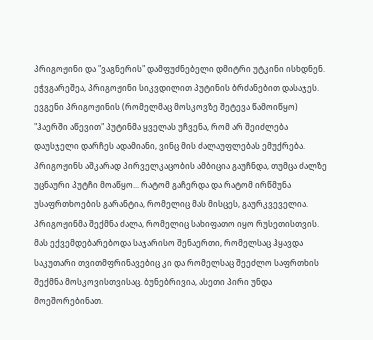პრიგოჟინი და "ვაგნერის" დამფუძნებელი დმიტრი უტკინი ისხდნენ. ეჭვგარეშეა, პრიგოჟინი სიკვდილით პუტინის ბრძანებით დასაჯეს. ევგენი პრიგოჟინის (რომელმაც მოსკოვზე შეტევა წამოიწყო) "ჰაერში აწევით" პუტინმა ყველას უჩვენა, რომ არ შეიძლება დაუსჯელი დარჩეს ადამიანი, ვინც მის ძალაუფლებას ემუქრება. პრიგოჟინს აშკარად პირველკაცობის ამბიცია გაუჩნდა, თუმცა ძალზე უცნაური პუტჩი მოაწყო... რატომ გაჩერდა და რატომ ირწმუნა უსაფრთხოების გარანტია, რომელიც მას მისცეს, გაურკვეველია. პრიგოჟინმა შექმნა ძალა, რომელიც სახიფათო იყო რუსეთისთვის. მას ექვემდებარებოდა საჯარისო შენაერთი, რომელსაც ჰყავდა საკუთარი თვითმფრინავებიც კი და რომელსაც შეეძლო საფრთხის შექმნა მოსკოვისთვისაც. ბუნებრივია, ასეთი პირი უნდა მოეშორებინათ.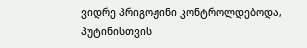ვიდრე პრიგოჟინი კონტროლდებოდა, პუტინისთვის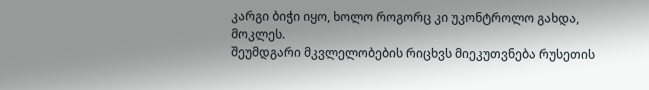კარგი ბიჭი იყო, ხოლო როგორც კი უკონტროლო გახდა, მოკლეს.
შეუმდგარი მკვლელობების რიცხვს მიეკუთვნება რუსეთის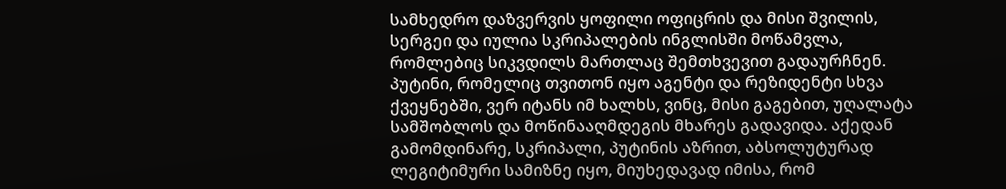სამხედრო დაზვერვის ყოფილი ოფიცრის და მისი შვილის, სერგეი და იულია სკრიპალების ინგლისში მოწამვლა, რომლებიც სიკვდილს მართლაც შემთხვევით გადაურჩნენ. პუტინი, რომელიც თვითონ იყო აგენტი და რეზიდენტი სხვა ქვეყნებში, ვერ იტანს იმ ხალხს, ვინც, მისი გაგებით, უღალატა სამშობლოს და მოწინააღმდეგის მხარეს გადავიდა. აქედან გამომდინარე, სკრიპალი, პუტინის აზრით, აბსოლუტურად ლეგიტიმური სამიზნე იყო, მიუხედავად იმისა, რომ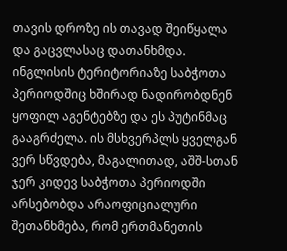თავის დროზე ის თავად შეიწყალა და გაცვლასაც დათანხმდა. ინგლისის ტერიტორიაზე საბჭოთა პერიოდშიც ხშირად ნადირობდნენ ყოფილ აგენტებზე და ეს პუტინმაც გააგრძელა. ის მსხვერპლს ყველგან ვერ სწვდება, მაგალითად, აშშ-სთან ჯერ კიდევ საბჭოთა პერიოდში არსებობდა არაოფიციალური შეთანხმება, რომ ერთმანეთის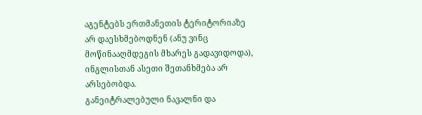აგენტებს ერთმანეთის ტერიტორიაზე არ დაესხმებოდნენ (ანუ ვინც მოწინააღმდეგის მხარეს გადავიდოდა), ინგლისთან ასეთი შეთანხმება არ არსებობდა.
განეიტრალებული ნავალნი და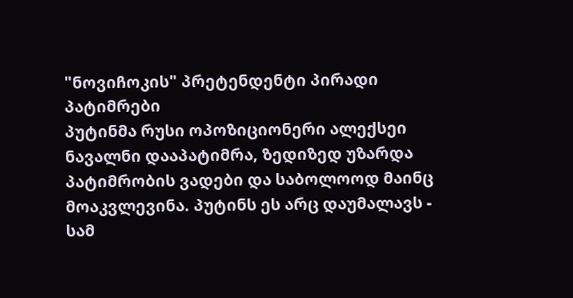"ნოვიჩოკის" პრეტენდენტი პირადი პატიმრები
პუტინმა რუსი ოპოზიციონერი ალექსეი ნავალნი დააპატიმრა, ზედიზედ უზარდა პატიმრობის ვადები და საბოლოოდ მაინც მოაკვლევინა. პუტინს ეს არც დაუმალავს - სამ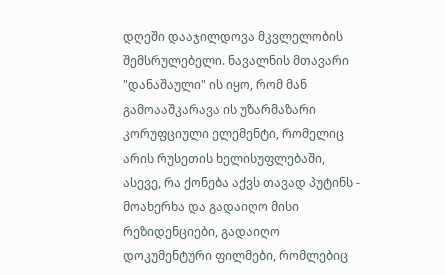დღეში დააჯილდოვა მკვლელობის შემსრულებელი. ნავალნის მთავარი "დანაშაული" ის იყო, რომ მან გამოააშკარავა ის უზარმაზარი კორუფციული ელემენტი, რომელიც არის რუსეთის ხელისუფლებაში, ასევე, რა ქონება აქვს თავად პუტინს - მოახერხა და გადაიღო მისი რეზიდენციები, გადაიღო დოკუმენტური ფილმები, რომლებიც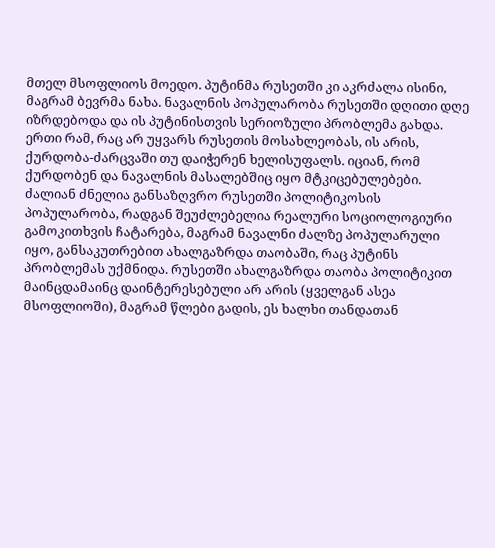მთელ მსოფლიოს მოედო. პუტინმა რუსეთში კი აკრძალა ისინი, მაგრამ ბევრმა ნახა. ნავალნის პოპულარობა რუსეთში დღითი დღე იზრდებოდა და ის პუტინისთვის სერიოზული პრობლემა გახდა. ერთი რამ, რაც არ უყვარს რუსეთის მოსახლეობას, ის არის, ქურდობა-ძარცვაში თუ დაიჭერენ ხელისუფალს. იციან, რომ ქურდობენ და ნავალნის მასალებშიც იყო მტკიცებულებები. ძალიან ძნელია განსაზღვრო რუსეთში პოლიტიკოსის პოპულარობა, რადგან შეუძლებელია რეალური სოციოლოგიური გამოკითხვის ჩატარება, მაგრამ ნავალნი ძალზე პოპულარული იყო, განსაკუთრებით ახალგაზრდა თაობაში, რაც პუტინს პრობლემას უქმნიდა. რუსეთში ახალგაზრდა თაობა პოლიტიკით მაინცდამაინც დაინტერესებული არ არის (ყველგან ასეა მსოფლიოში), მაგრამ წლები გადის, ეს ხალხი თანდათან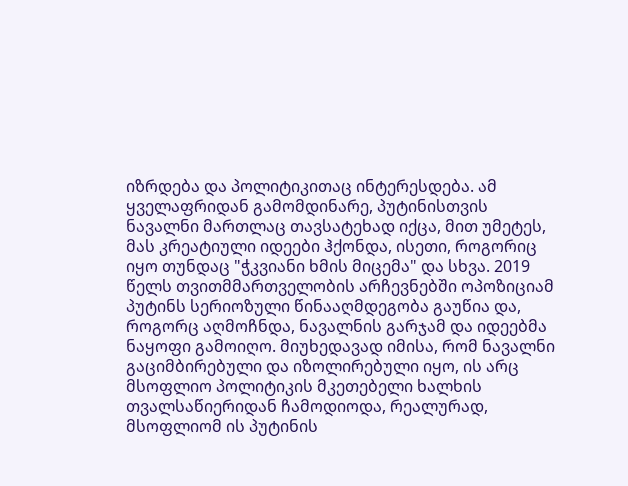იზრდება და პოლიტიკითაც ინტერესდება. ამ ყველაფრიდან გამომდინარე, პუტინისთვის ნავალნი მართლაც თავსატეხად იქცა, მით უმეტეს, მას კრეატიული იდეები ჰქონდა, ისეთი, როგორიც იყო თუნდაც "ჭკვიანი ხმის მიცემა" და სხვა. 2019 წელს თვითმმართველობის არჩევნებში ოპოზიციამ პუტინს სერიოზული წინააღმდეგობა გაუწია და, როგორც აღმოჩნდა, ნავალნის გარჯამ და იდეებმა ნაყოფი გამოიღო. მიუხედავად იმისა, რომ ნავალნი გაციმბირებული და იზოლირებული იყო, ის არც მსოფლიო პოლიტიკის მკეთებელი ხალხის თვალსაწიერიდან ჩამოდიოდა, რეალურად, მსოფლიომ ის პუტინის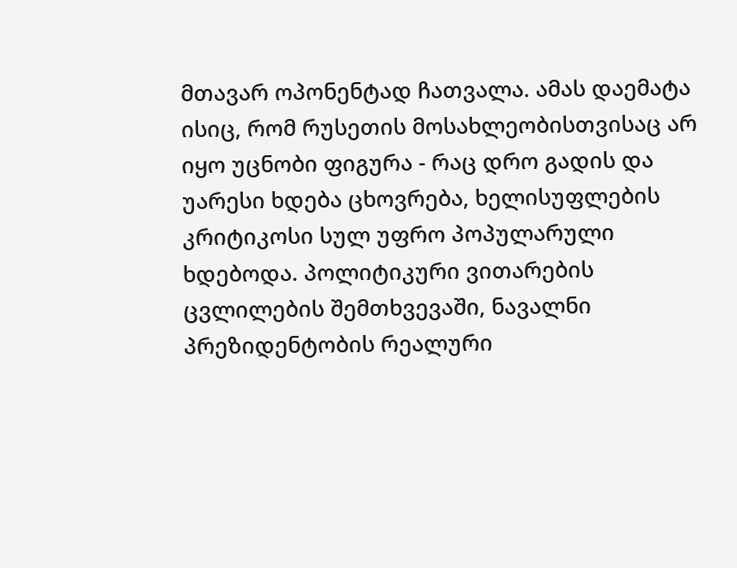მთავარ ოპონენტად ჩათვალა. ამას დაემატა ისიც, რომ რუსეთის მოსახლეობისთვისაც არ იყო უცნობი ფიგურა - რაც დრო გადის და უარესი ხდება ცხოვრება, ხელისუფლების კრიტიკოსი სულ უფრო პოპულარული ხდებოდა. პოლიტიკური ვითარების ცვლილების შემთხვევაში, ნავალნი პრეზიდენტობის რეალური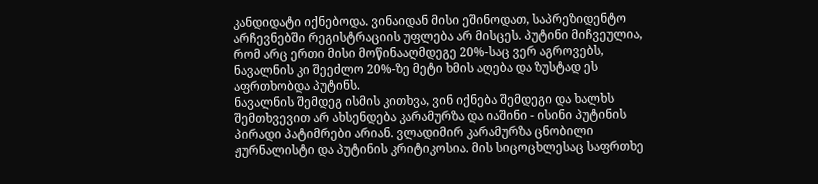კანდიდატი იქნებოდა. ვინაიდან მისი ეშინოდათ, საპრეზიდენტო არჩევნებში რეგისტრაციის უფლება არ მისცეს. პუტინი მიჩვეულია, რომ არც ერთი მისი მოწინააღმდეგე 20%-საც ვერ აგროვებს, ნავალნის კი შეეძლო 20%-ზე მეტი ხმის აღება და ზუსტად ეს აფრთხობდა პუტინს.
ნავალნის შემდეგ ისმის კითხვა, ვინ იქნება შემდეგი და ხალხს შემთხვევით არ ახსენდება კარამურზა და იაშინი - ისინი პუტინის პირადი პატიმრები არიან. ვლადიმირ კარამურზა ცნობილი ჟურნალისტი და პუტინის კრიტიკოსია. მის სიცოცხლესაც საფრთხე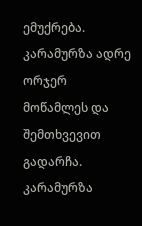ემუქრება. კარამურზა ადრე ორჯერ მოწამლეს და შემთხვევით გადარჩა. კარამურზა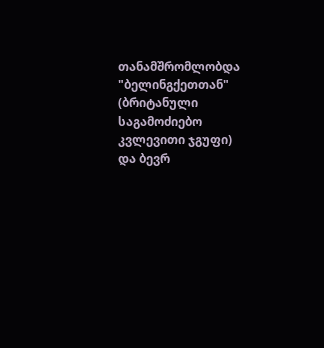თანამშრომლობდა "ბელინგქეთთან" (ბრიტანული საგამოძიებო კვლევითი ჯგუფი) და ბევრ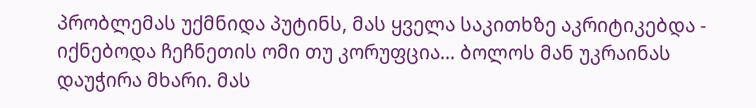პრობლემას უქმნიდა პუტინს, მას ყველა საკითხზე აკრიტიკებდა - იქნებოდა ჩეჩნეთის ომი თუ კორუფცია... ბოლოს მან უკრაინას დაუჭირა მხარი. მას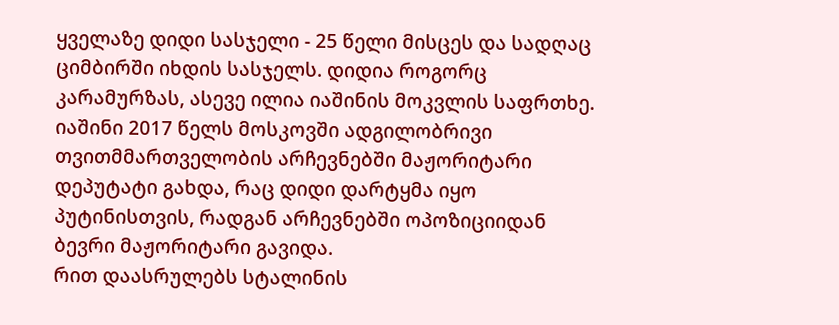ყველაზე დიდი სასჯელი - 25 წელი მისცეს და სადღაც ციმბირში იხდის სასჯელს. დიდია როგორც კარამურზას, ასევე ილია იაშინის მოკვლის საფრთხე. იაშინი 2017 წელს მოსკოვში ადგილობრივი თვითმმართველობის არჩევნებში მაჟორიტარი დეპუტატი გახდა, რაც დიდი დარტყმა იყო პუტინისთვის, რადგან არჩევნებში ოპოზიციიდან ბევრი მაჟორიტარი გავიდა.
რით დაასრულებს სტალინის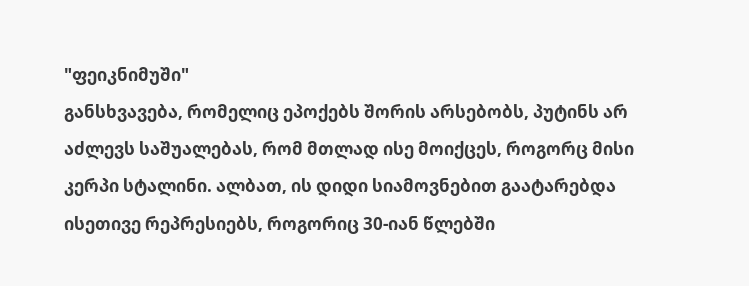"ფეიკნიმუში"
განსხვავება, რომელიც ეპოქებს შორის არსებობს, პუტინს არ აძლევს საშუალებას, რომ მთლად ისე მოიქცეს, როგორც მისი კერპი სტალინი. ალბათ, ის დიდი სიამოვნებით გაატარებდა ისეთივე რეპრესიებს, როგორიც 30-იან წლებში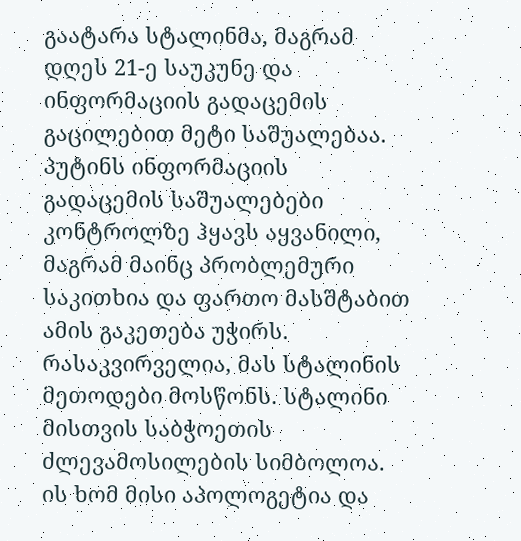გაატარა სტალინმა, მაგრამ დღეს 21-ე საუკუნე და ინფორმაციის გადაცემის გაცილებით მეტი საშუალებაა. პუტინს ინფორმაციის გადაცემის საშუალებები კონტროლზე ჰყავს აყვანილი, მაგრამ მაინც პრობლემური საკითხია და ფართო მასშტაბით ამის გაკეთება უჭირს. რასაკვირველია, მას სტალინის მეთოდები მოსწონს. სტალინი მისთვის საბჭოეთის ძლევამოსილების სიმბოლოა. ის ხომ მისი აპოლოგეტია და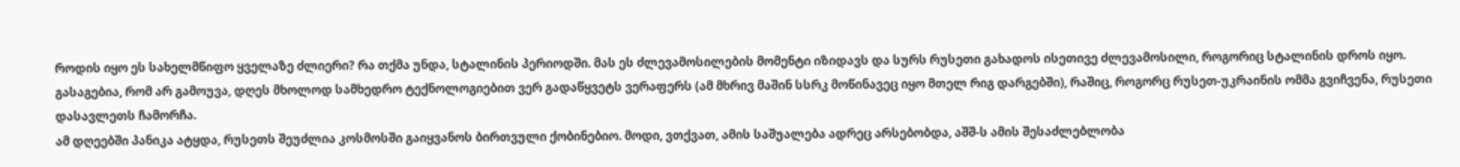როდის იყო ეს სახელმწიფო ყველაზე ძლიერი? რა თქმა უნდა, სტალინის პერიოდში. მას ეს ძლევამოსილების მომენტი იზიდავს და სურს რუსეთი გახადოს ისეთივე ძლევამოსილი, როგორიც სტალინის დროს იყო. გასაგებია, რომ არ გამოუვა, დღეს მხოლოდ სამხედრო ტექნოლოგიებით ვერ გადაწყვეტს ვერაფერს (ამ მხრივ მაშინ სსრკ მოწინავეც იყო მთელ რიგ დარგებში), რაშიც, როგორც რუსეთ-უკრაინის ომმა გვიჩვენა, რუსეთი დასავლეთს ჩამორჩა.
ამ დღეებში პანიკა ატყდა, რუსეთს შეუძლია კოსმოსში გაიყვანოს ბირთვული ქობინებიო. მოდი, ვთქვათ, ამის საშუალება ადრეც არსებობდა, აშშ-ს ამის შესაძლებლობა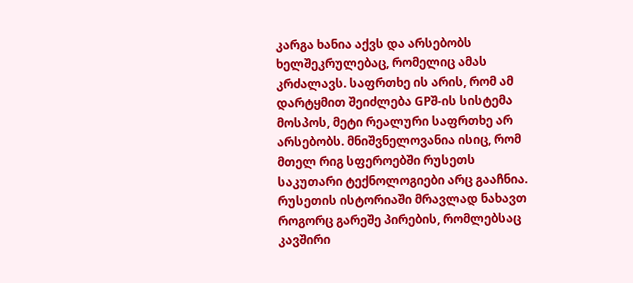კარგა ხანია აქვს და არსებობს ხელშეკრულებაც, რომელიც ამას კრძალავს. საფრთხე ის არის, რომ ამ დარტყმით შეიძლება GPშ-ის სისტემა მოსპოს, მეტი რეალური საფრთხე არ არსებობს. მნიშვნელოვანია ისიც, რომ მთელ რიგ სფეროებში რუსეთს საკუთარი ტექნოლოგიები არც გააჩნია.
რუსეთის ისტორიაში მრავლად ნახავთ როგორც გარეშე პირების, რომლებსაც კავშირი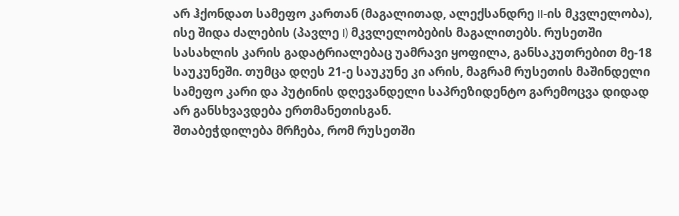არ ჰქონდათ სამეფო კართან (მაგალითად, ალექსანდრე II-ის მკვლელობა), ისე შიდა ძალების (პავლე I) მკვლელობების მაგალითებს. რუსეთში სასახლის კარის გადატრიალებაც უამრავი ყოფილა, განსაკუთრებით მე-18 საუკუნეში. თუმცა დღეს 21-ე საუკუნე კი არის, მაგრამ რუსეთის მაშინდელი სამეფო კარი და პუტინის დღევანდელი საპრეზიდენტო გარემოცვა დიდად არ განსხვავდება ერთმანეთისგან.
შთაბეჭდილება მრჩება, რომ რუსეთში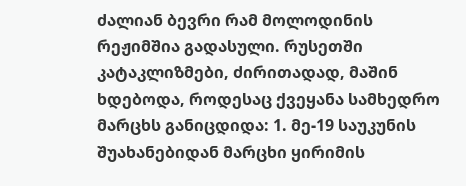ძალიან ბევრი რამ მოლოდინის რეჟიმშია გადასული. რუსეთში კატაკლიზმები, ძირითადად, მაშინ ხდებოდა, როდესაც ქვეყანა სამხედრო მარცხს განიცდიდა: 1. მე-19 საუკუნის შუახანებიდან მარცხი ყირიმის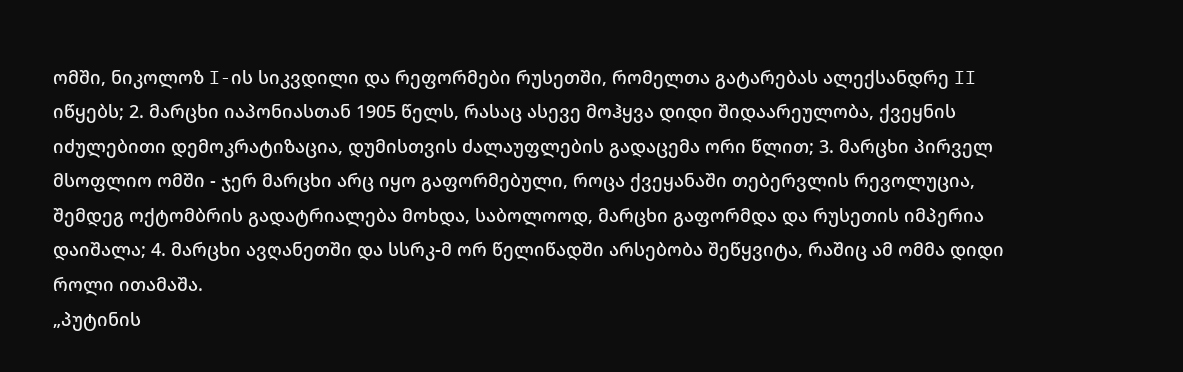ომში, ნიკოლოზ I-ის სიკვდილი და რეფორმები რუსეთში, რომელთა გატარებას ალექსანდრე II იწყებს; 2. მარცხი იაპონიასთან 1905 წელს, რასაც ასევე მოჰყვა დიდი შიდაარეულობა, ქვეყნის იძულებითი დემოკრატიზაცია, დუმისთვის ძალაუფლების გადაცემა ორი წლით; 3. მარცხი პირველ მსოფლიო ომში - ჯერ მარცხი არც იყო გაფორმებული, როცა ქვეყანაში თებერვლის რევოლუცია, შემდეგ ოქტომბრის გადატრიალება მოხდა, საბოლოოდ, მარცხი გაფორმდა და რუსეთის იმპერია დაიშალა; 4. მარცხი ავღანეთში და სსრკ-მ ორ წელიწადში არსებობა შეწყვიტა, რაშიც ამ ომმა დიდი როლი ითამაშა.
„პუტინის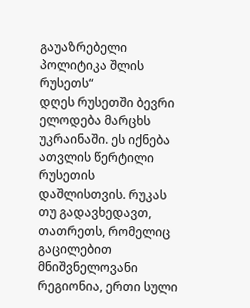გაუაზრებელი პოლიტიკა შლის რუსეთს“
დღეს რუსეთში ბევრი ელოდება მარცხს უკრაინაში. ეს იქნება ათვლის წერტილი რუსეთის დაშლისთვის. რუკას თუ გადავხედავთ, თათრეთს, რომელიც გაცილებით მნიშვნელოვანი რეგიონია, ერთი სული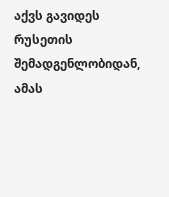აქვს გავიდეს რუსეთის შემადგენლობიდან, ამას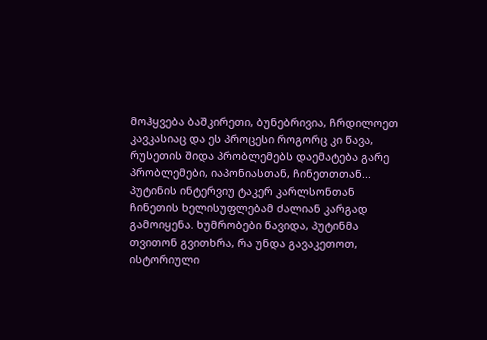მოჰყვება ბაშკირეთი, ბუნებრივია, ჩრდილოეთ კავკასიაც და ეს პროცესი როგორც კი წავა, რუსეთის შიდა პრობლემებს დაემატება გარე პრობლემები, იაპონიასთან, ჩინეთთთან... პუტინის ინტერვიუ ტაკერ კარლსონთან ჩინეთის ხელისუფლებამ ძალიან კარგად გამოიყენა. ხუმრობები წავიდა, პუტინმა თვითონ გვითხრა, რა უნდა გავაკეთოთ, ისტორიული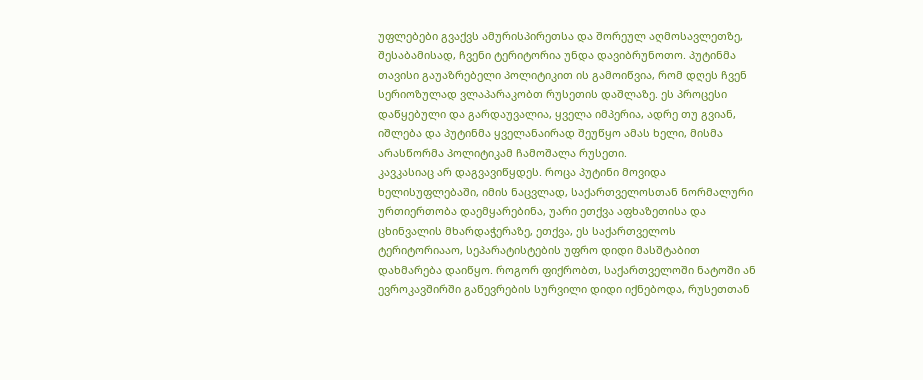უფლებები გვაქვს ამურისპირეთსა და შორეულ აღმოსავლეთზე, შესაბამისად, ჩვენი ტერიტორია უნდა დავიბრუნოთო. პუტინმა თავისი გაუაზრებელი პოლიტიკით ის გამოიწვია, რომ დღეს ჩვენ სერიოზულად ვლაპარაკობთ რუსეთის დაშლაზე. ეს პროცესი დაწყებული და გარდაუვალია, ყველა იმპერია, ადრე თუ გვიან, იშლება და პუტინმა ყველანაირად შეუწყო ამას ხელი, მისმა არასწორმა პოლიტიკამ ჩამოშალა რუსეთი.
კავკასიაც არ დაგვავიწყდეს. როცა პუტინი მოვიდა ხელისუფლებაში, იმის ნაცვლად, საქართველოსთან ნორმალური ურთიერთობა დაემყარებინა, უარი ეთქვა აფხაზეთისა და ცხინვალის მხარდაჭერაზე, ეთქვა, ეს საქართველოს ტერიტორიააო, სეპარატისტების უფრო დიდი მასშტაბით დახმარება დაიწყო. როგორ ფიქრობთ, საქართველოში ნატოში ან ევროკავშირში გაწევრების სურვილი დიდი იქნებოდა, რუსეთთან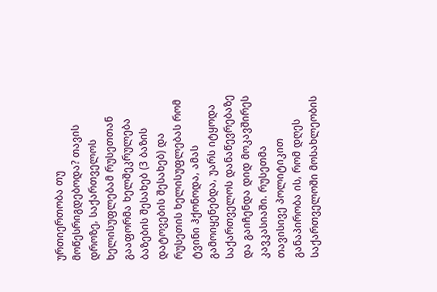ურთიერთობა თუ მოწესრიგდებოდა? თავის დროზე, საქართველოს ხელისუფლებამ რუსეთთან გააფორმა ხელშეკრულება ბაზების შესახებ (3 ბაზის დატოვების შესახებ) და რუსეთის ხელისუფლებას რომ ტვინი ჰქონოდა, ამას გამოიყენებდა, უარს იტყოდა საქართველოს დანაწევრებაზე და გაიჩენდა დიდ მოკავშირეს კავკასიაში. რუსეთმა თავისივე პოლიტიკით განაპირობა ის, რომ დღეს საქართველოში მოსახლეობის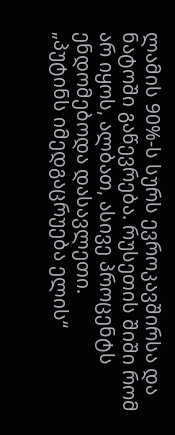ლამის 90%-ს სურს ევროკავშირსა და ნატოში გაწევრება. რუსეთის შიში რომ არ იყოს, ალბათ, ასივე პროცენტს ენდომებოდა დასავლეთი.
„პუტინს იმედგაცრუება ელის“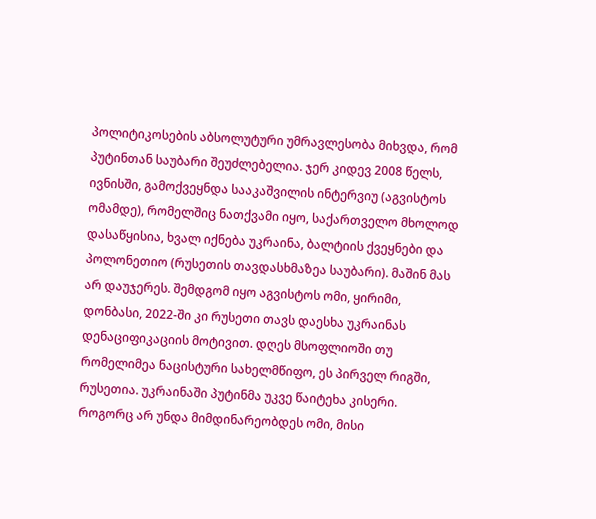პოლიტიკოსების აბსოლუტური უმრავლესობა მიხვდა, რომ პუტინთან საუბარი შეუძლებელია. ჯერ კიდევ 2008 წელს, ივნისში, გამოქვეყნდა სააკაშვილის ინტერვიუ (აგვისტოს ომამდე), რომელშიც ნათქვამი იყო, საქართველო მხოლოდ დასაწყისია, ხვალ იქნება უკრაინა, ბალტიის ქვეყნები და პოლონეთიო (რუსეთის თავდასხმაზეა საუბარი). მაშინ მას არ დაუჯერეს. შემდგომ იყო აგვისტოს ომი, ყირიმი, დონბასი, 2022-ში კი რუსეთი თავს დაესხა უკრაინას დენაციფიკაციის მოტივით. დღეს მსოფლიოში თუ რომელიმეა ნაცისტური სახელმწიფო, ეს პირველ რიგში, რუსეთია. უკრაინაში პუტინმა უკვე წაიტეხა კისერი. როგორც არ უნდა მიმდინარეობდეს ომი, მისი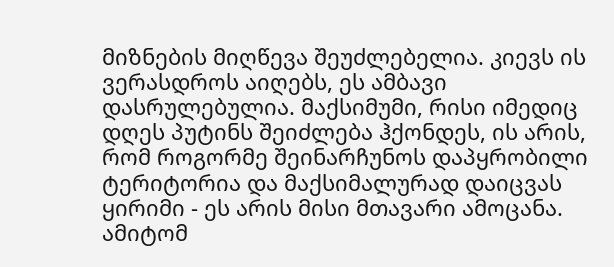მიზნების მიღწევა შეუძლებელია. კიევს ის ვერასდროს აიღებს, ეს ამბავი დასრულებულია. მაქსიმუმი, რისი იმედიც დღეს პუტინს შეიძლება ჰქონდეს, ის არის, რომ როგორმე შეინარჩუნოს დაპყრობილი ტერიტორია და მაქსიმალურად დაიცვას ყირიმი - ეს არის მისი მთავარი ამოცანა. ამიტომ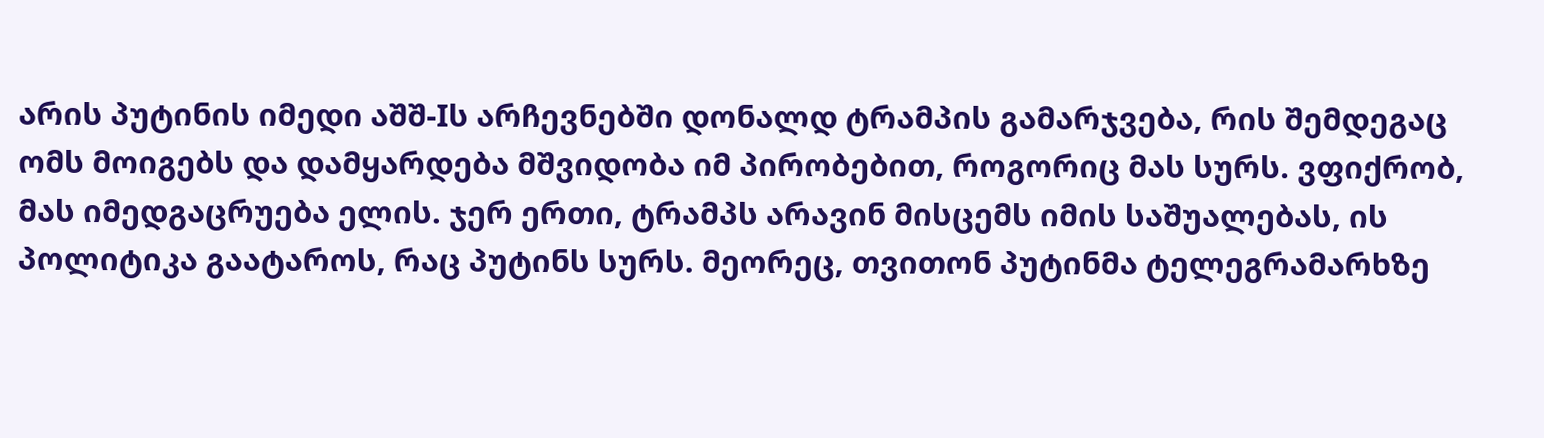არის პუტინის იმედი აშშ-Iს არჩევნებში დონალდ ტრამპის გამარჯვება, რის შემდეგაც ომს მოიგებს და დამყარდება მშვიდობა იმ პირობებით, როგორიც მას სურს. ვფიქრობ, მას იმედგაცრუება ელის. ჯერ ერთი, ტრამპს არავინ მისცემს იმის საშუალებას, ის პოლიტიკა გაატაროს, რაც პუტინს სურს. მეორეც, თვითონ პუტინმა ტელეგრამარხზე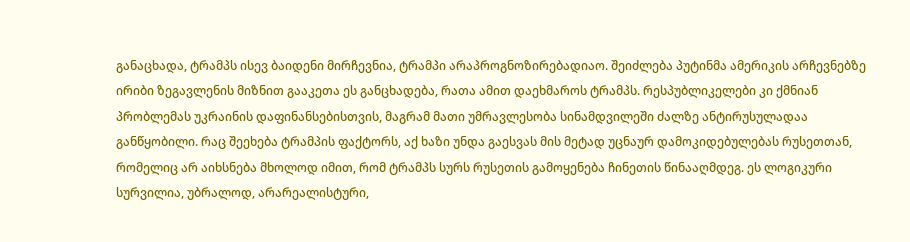განაცხადა, ტრამპს ისევ ბაიდენი მირჩევნია, ტრამპი არაპროგნოზირებადიაო. შეიძლება პუტინმა ამერიკის არჩევნებზე ირიბი ზეგავლენის მიზნით გააკეთა ეს განცხადება, რათა ამით დაეხმაროს ტრამპს. რესპუბლიკელები კი ქმნიან პრობლემას უკრაინის დაფინანსებისთვის, მაგრამ მათი უმრავლესობა სინამდვილეში ძალზე ანტირუსულადაა განწყობილი. რაც შეეხება ტრამპის ფაქტორს, აქ ხაზი უნდა გაესვას მის მეტად უცნაურ დამოკიდებულებას რუსეთთან, რომელიც არ აიხსნება მხოლოდ იმით, რომ ტრამპს სურს რუსეთის გამოყენება ჩინეთის წინააღმდეგ. ეს ლოგიკური სურვილია, უბრალოდ, არარეალისტური,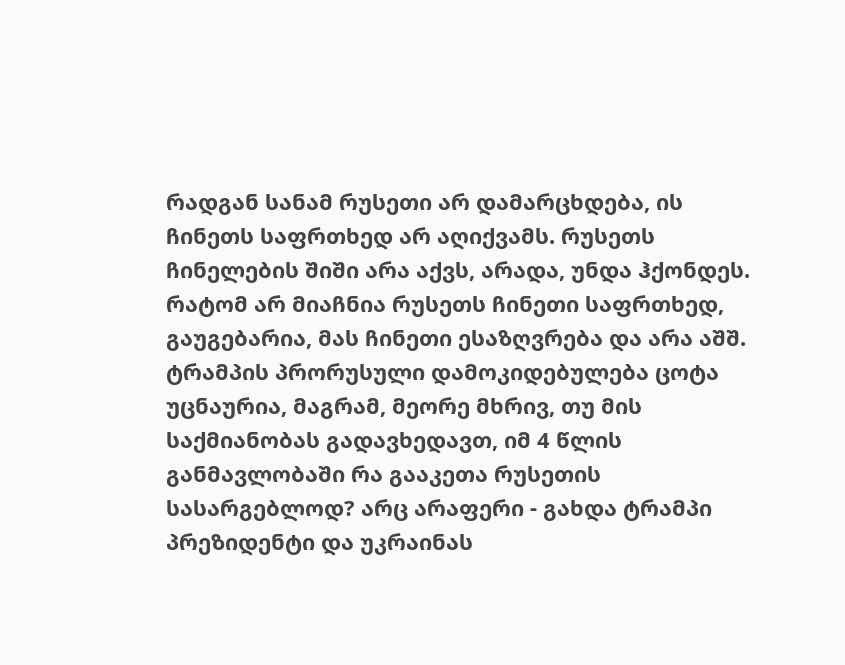რადგან სანამ რუსეთი არ დამარცხდება, ის ჩინეთს საფრთხედ არ აღიქვამს. რუსეთს ჩინელების შიში არა აქვს, არადა, უნდა ჰქონდეს. რატომ არ მიაჩნია რუსეთს ჩინეთი საფრთხედ, გაუგებარია, მას ჩინეთი ესაზღვრება და არა აშშ. ტრამპის პრორუსული დამოკიდებულება ცოტა უცნაურია, მაგრამ, მეორე მხრივ, თუ მის საქმიანობას გადავხედავთ, იმ 4 წლის განმავლობაში რა გააკეთა რუსეთის სასარგებლოდ? არც არაფერი - გახდა ტრამპი პრეზიდენტი და უკრაინას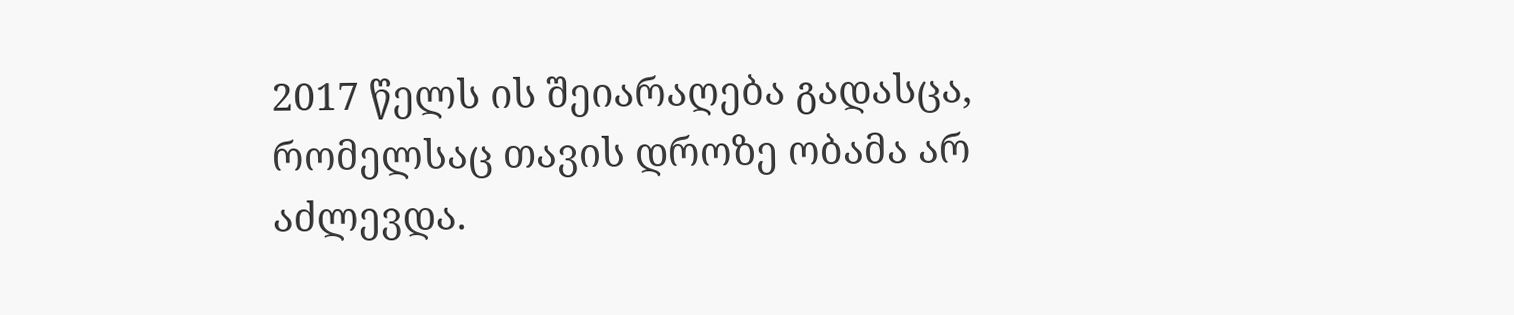2017 წელს ის შეიარაღება გადასცა, რომელსაც თავის დროზე ობამა არ აძლევდა.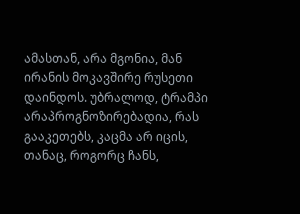ამასთან, არა მგონია, მან ირანის მოკავშირე რუსეთი დაინდოს. უბრალოდ, ტრამპი არაპროგნოზირებადია, რას გააკეთებს, კაცმა არ იცის, თანაც, როგორც ჩანს,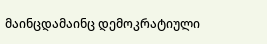მაინცდამაინც დემოკრატიული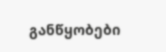განწყობები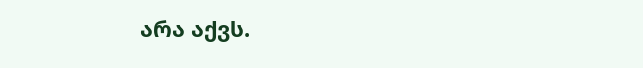არა აქვს.